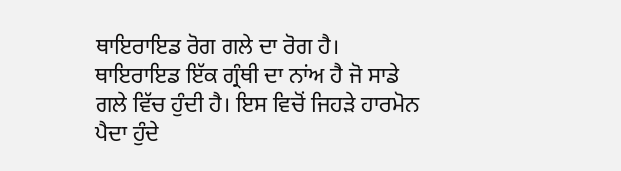ਥਾਇਰਾਇਡ ਰੋਗ ਗਲੇ ਦਾ ਰੋਗ ਹੈ। ਥਾਇਰਾਇਡ ਇੱਕ ਗ੍ਰੰਥੀ ਦਾ ਨਾਂਅ ਹੈ ਜੋ ਸਾਡੇ ਗਲੇ ਵਿੱਚ ਹੁੰਦੀ ਹੈ। ਇਸ ਵਿਚੋਂ ਜਿਹੜੇ ਹਾਰਮੋਨ ਪੈਦਾ ਹੁੰਦੇ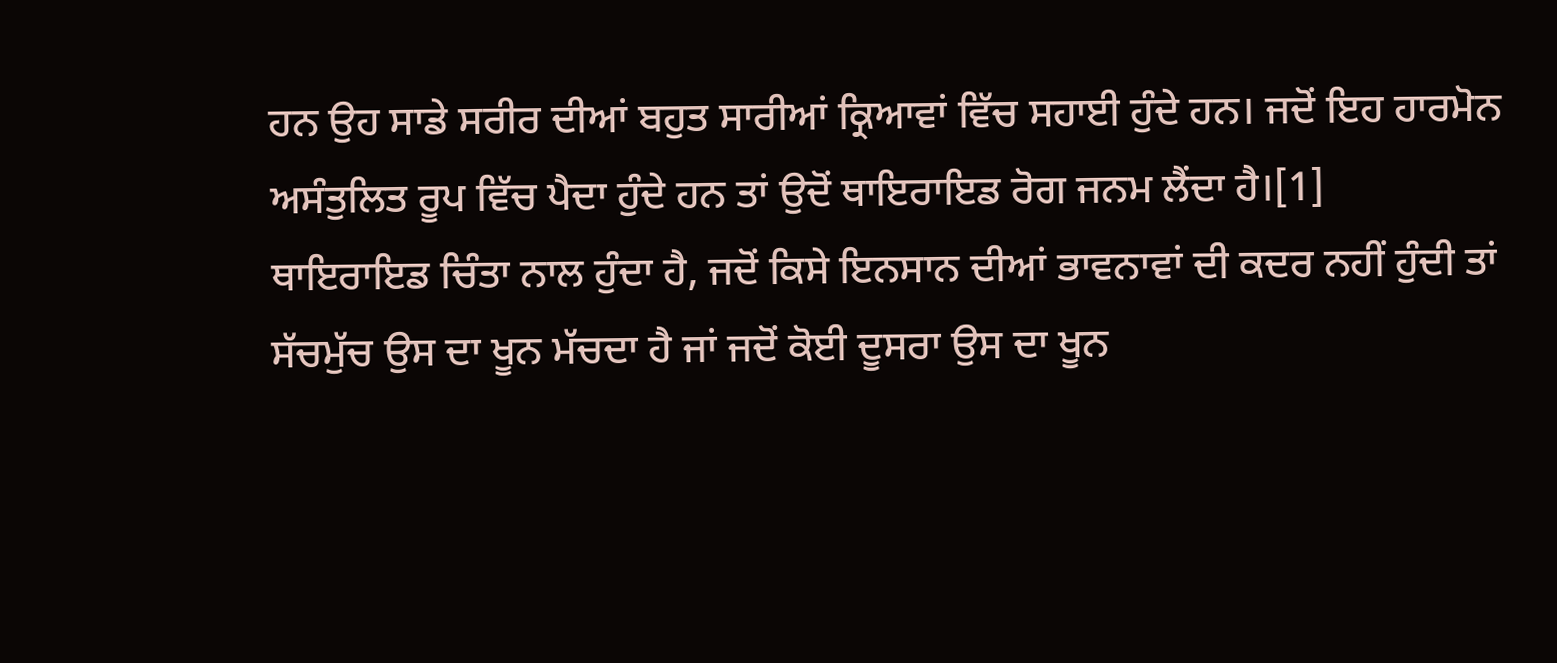ਹਨ ਉਹ ਸਾਡੇ ਸਰੀਰ ਦੀਆਂ ਬਹੁਤ ਸਾਰੀਆਂ ਕ੍ਰਿਆਵਾਂ ਵਿੱਚ ਸਹਾਈ ਹੁੰਦੇ ਹਨ। ਜਦੋਂ ਇਹ ਹਾਰਮੋਨ ਅਸੰਤੁਲਿਤ ਰੂਪ ਵਿੱਚ ਪੈਦਾ ਹੁੰਦੇ ਹਨ ਤਾਂ ਉਦੋਂ ਥਾਇਰਾਇਡ ਰੋਗ ਜਨਮ ਲੈਂਦਾ ਹੈ।[1]
ਥਾਇਰਾਇਡ ਚਿੰਤਾ ਨਾਲ ਹੁੰਦਾ ਹੈ, ਜਦੋਂ ਕਿਸੇ ਇਨਸਾਨ ਦੀਆਂ ਭਾਵਨਾਵਾਂ ਦੀ ਕਦਰ ਨਹੀਂ ਹੁੰਦੀ ਤਾਂ ਸੱਚਮੁੱਚ ਉਸ ਦਾ ਖੂਨ ਮੱਚਦਾ ਹੈ ਜਾਂ ਜਦੋਂ ਕੋਈ ਦੂਸਰਾ ਉਸ ਦਾ ਖੂਨ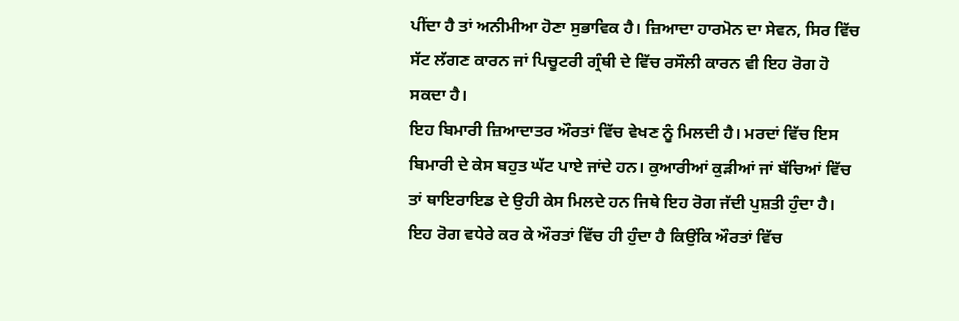ਪੀਂਦਾ ਹੈ ਤਾਂ ਅਨੀਮੀਆ ਹੋਣਾ ਸੁਭਾਵਿਕ ਹੈ। ਜ਼ਿਆਦਾ ਹਾਰਮੋਨ ਦਾ ਸੇਵਨ, ਸਿਰ ਵਿੱਚ ਸੱਟ ਲੱਗਣ ਕਾਰਨ ਜਾਂ ਪਿਚੂਟਰੀ ਗ੍ਰੰਥੀ ਦੇ ਵਿੱਚ ਰਸੌਲੀ ਕਾਰਨ ਵੀ ਇਹ ਰੋਗ ਹੋ ਸਕਦਾ ਹੈ।
ਇਹ ਬਿਮਾਰੀ ਜ਼ਿਆਦਾਤਰ ਔਰਤਾਂ ਵਿੱਚ ਵੇਖਣ ਨੂੰ ਮਿਲਦੀ ਹੈ। ਮਰਦਾਂ ਵਿੱਚ ਇਸ ਬਿਮਾਰੀ ਦੇ ਕੇਸ ਬਹੁਤ ਘੱਟ ਪਾਏ ਜਾਂਦੇ ਹਨ। ਕੁਆਰੀਆਂ ਕੁੜੀਆਂ ਜਾਂ ਬੱਚਿਆਂ ਵਿੱਚ ਤਾਂ ਥਾਇਰਾਇਡ ਦੇ ਉਹੀ ਕੇਸ ਮਿਲਦੇ ਹਨ ਜਿਥੇ ਇਹ ਰੋਗ ਜੱਦੀ ਪੁਸ਼ਤੀ ਹੁੰਦਾ ਹੈ।
ਇਹ ਰੋਗ ਵਧੇਰੇ ਕਰ ਕੇ ਔਰਤਾਂ ਵਿੱਚ ਹੀ ਹੁੰਦਾ ਹੈ ਕਿਉਂਕਿ ਔਰਤਾਂ ਵਿੱਚ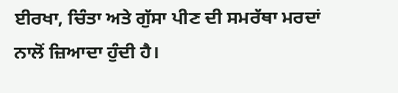ਈਰਖਾ, ਚਿੰਤਾ ਅਤੇ ਗੁੱਸਾ ਪੀਣ ਦੀ ਸਮਰੱਥਾ ਮਰਦਾਂ ਨਾਲੋਂ ਜ਼ਿਆਦਾ ਹੁੰਦੀ ਹੈ।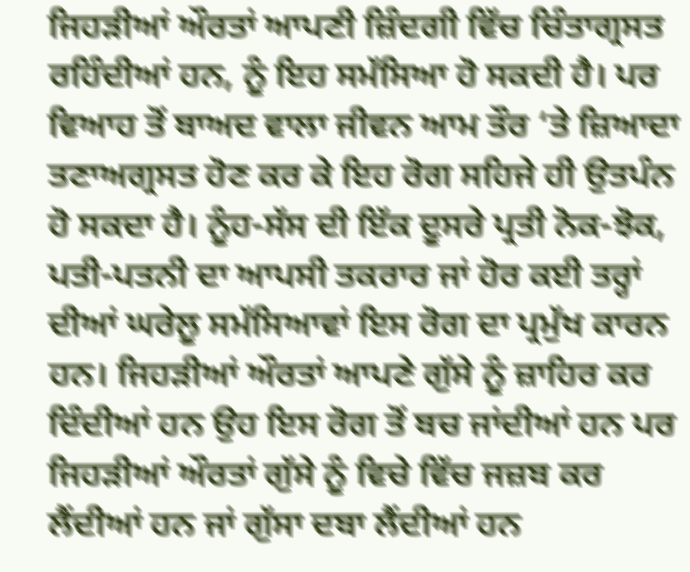ਜਿਹੜੀਆਂ ਔਰਤਾਂ ਆਪਣੀ ਜ਼ਿੰਦਗੀ ਵਿੱਚ ਚਿੰਤਾਗ੍ਰਸਤ ਰਹਿੰਦੀਆਂ ਹਨ, ਨੂੰ ਇਹ ਸਮੱਸਿਆ ਹੋ ਸਕਦੀ ਹੈ। ਪਰ ਵਿਆਹ ਤੋਂ ਬਾਅਦ ਵਾਲਾ ਜੀਵਨ ਆਮ ਤੌਰ ‘ਤੇ ਜ਼ਿਆਦਾ ਤਣਾਅਗ੍ਰਸਤ ਹੋਣ ਕਰ ਕੇ ਇਹ ਰੋਗ ਸਹਿਜੇ ਹੀ ਉਤਪੰਨ ਹੋ ਸਕਦਾ ਹੈ। ਨੂੰਹ-ਸੱਸ ਦੀ ਇੱਕ ਦੂਸਰੇ ਪ੍ਰਤੀ ਨੋਕ-ਝੋਕ, ਪਤੀ-ਪਤਨੀ ਦਾ ਆਪਸੀ ਤਕਰਾਰ ਜਾਂ ਹੋਰ ਕਈ ਤਰ੍ਹਾਂ ਦੀਆਂ ਘਰੇਲੂ ਸਮੱਸਿਆਵਾਂ ਇਸ ਰੋਗ ਦਾ ਪ੍ਰਮੁੱਖ ਕਾਰਨ ਹਨ। ਜਿਹੜੀਆਂ ਔਰਤਾਂ ਆਪਣੇ ਗੁੱਸੇ ਨੂੰ ਜ਼ਾਹਿਰ ਕਰ ਦਿੰਦੀਆਂ ਹਨ ਉਹ ਇਸ ਰੋਗ ਤੋਂ ਬਚ ਜਾਂਦੀਆਂ ਹਨ ਪਰ ਜਿਹੜੀਆਂ ਔਰਤਾਂ ਗੁੱਸੇ ਨੂੰ ਵਿਚੇ ਵਿੱਚ ਜਜ਼ਬ ਕਰ ਲੈਂਦੀਆਂ ਹਨ ਜਾਂ ਗੁੱਸਾ ਦਬਾ ਲੈਂਦੀਆਂ ਹਨ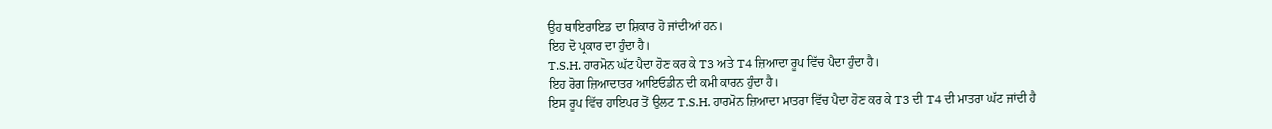ਉਹ ਥਾਇਰਾਇਡ ਦਾ ਸ਼ਿਕਾਰ ਹੋ ਜਾਂਦੀਆਂ ਹਨ।
ਇਹ ਦੋ ਪ੍ਰਕਾਰ ਦਾ ਹੁੰਦਾ ਹੈ।
T.S.H. ਹਾਰਮੋਨ ਘੱਟ ਪੈਦਾ ਹੋਣ ਕਰ ਕੇ T3 ਅਤੇ T4 ਜ਼ਿਆਦਾ ਰੂਪ ਵਿੱਚ ਪੈਦਾ ਹੁੰਦਾ ਹੈ।
ਇਹ ਰੋਗ ਜ਼ਿਆਦਾਤਰ ਆਇਓਡੀਨ ਦੀ ਕਮੀ ਕਾਰਨ ਹੁੰਦਾ ਹੈ।
ਇਸ ਰੂਪ ਵਿੱਚ ਹਾਇਪਰ ਤੋਂ ਉਲਟ T.S.H. ਹਾਰਮੋਨ ਜ਼ਿਆਦਾ ਮਾਤਰਾ ਵਿੱਚ ਪੈਦਾ ਹੋਣ ਕਰ ਕੇ T3 ਦੀ T4 ਦੀ ਮਾਤਰਾ ਘੱਟ ਜਾਂਦੀ ਹੈ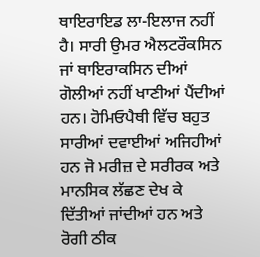ਥਾਇਰਾਇਡ ਲਾ-ਇਲਾਜ ਨਹੀਂ ਹੈ। ਸਾਰੀ ਉਮਰ ਐਲਟਰੌਕਸਿਨ ਜਾਂ ਥਾਇਰਾਕਸਿਨ ਦੀਆਂ ਗੋਲੀਆਂ ਨਹੀਂ ਖਾਣੀਆਂ ਪੈਂਦੀਆਂ ਹਨ। ਹੋਮਿਓਪੈਥੀ ਵਿੱਚ ਬਹੁਤ ਸਾਰੀਆਂ ਦਵਾਈਆਂ ਅਜਿਹੀਆਂ ਹਨ ਜੋ ਮਰੀਜ਼ ਦੇ ਸਰੀਰਕ ਅਤੇ ਮਾਨਸਿਕ ਲੱਛਣ ਦੇਖ ਕੇ ਦਿੱਤੀਆਂ ਜਾਂਦੀਆਂ ਹਨ ਅਤੇ ਰੋਗੀ ਠੀਕ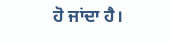ਹੋ ਜਾਂਦਾ ਹੈ।